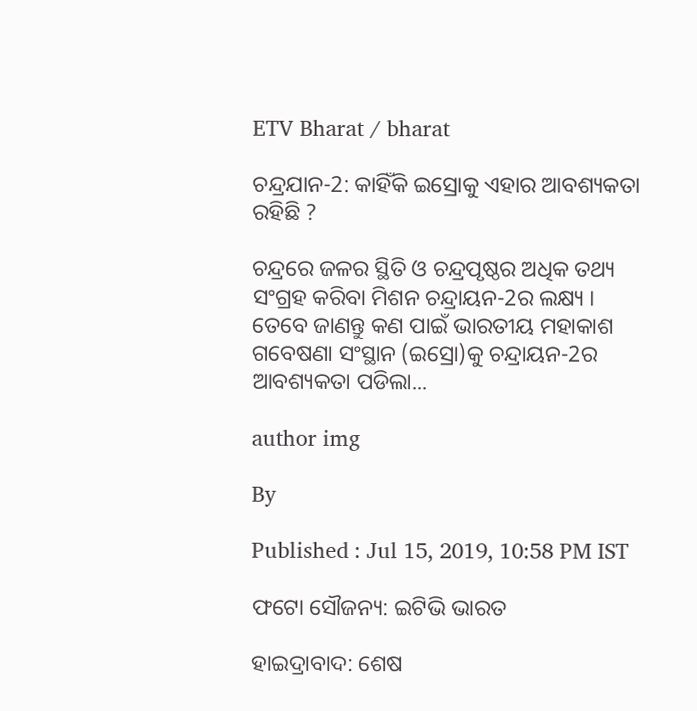ETV Bharat / bharat

ଚନ୍ଦ୍ରଯାନ-2: କାହିଁକି ଇସ୍ରୋକୁ ଏହାର ଆବଶ୍ୟକତା ରହିଛି ?

ଚନ୍ଦ୍ରରେ ଜଳର ସ୍ଥିତି ଓ ଚନ୍ଦ୍ରପୃଷ୍ଠର ଅଧିକ ତଥ୍ୟ ସଂଗ୍ରହ କରିବା ମିଶନ ଚନ୍ଦ୍ରାୟନ-2ର ଲକ୍ଷ୍ୟ । ତେବେ ଜାଣନ୍ତୁ କଣ ପାଇଁ ଭାରତୀୟ ମହାକାଶ ଗବେଷଣା ସଂସ୍ଥାନ (ଇସ୍ରୋ)କୁ ଚନ୍ଦ୍ରାୟନ-2ର ଆବଶ୍ୟକତା ପଡିଲା...

author img

By

Published : Jul 15, 2019, 10:58 PM IST

ଫଟୋ ସୌଜନ୍ୟ: ଇଟିଭି ଭାରତ

ହାଇଦ୍ରାବାଦ: ଶେଷ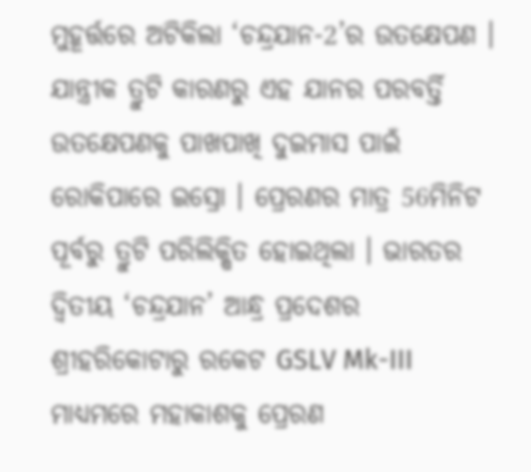ମୁହୂର୍ତ୍ତରେ ଅଟିକିଲା ‘ଚନ୍ଦ୍ରଯାନ-2’ର ଉତକ୍ଷେପଣ । ଯାନ୍ତ୍ରୀକ ତ୍ରୁଟି କାରଣରୁ ଏହ ଯାନର ପରବର୍ତ୍ତି ଉତକ୍ଷେପଣକୁ ପାଖପାଖି ଦୁଇମାସ ପାଇଁ ରୋକିପାରେ ଇସ୍ରୋ । ପ୍ରେରଣର ମାତ୍ର 56ମିନିଟ ପୂର୍ବରୁ ତ୍ରୁଟି ପରିଲିକ୍ଷିତ ହୋଇଥିଲା । ଭାରତର ଦ୍ବିତୀୟ ‘ଚନ୍ଦ୍ରଯାନ’ ଆନ୍ଧ୍ର ପ୍ରଦେଶର ଶ୍ରୀହରିକୋଟାରୁ ରକେଟ GSLV Mk-III ମାଧ୍ୟମରେ ମହାକାଶକୁ ପ୍ରେରଣ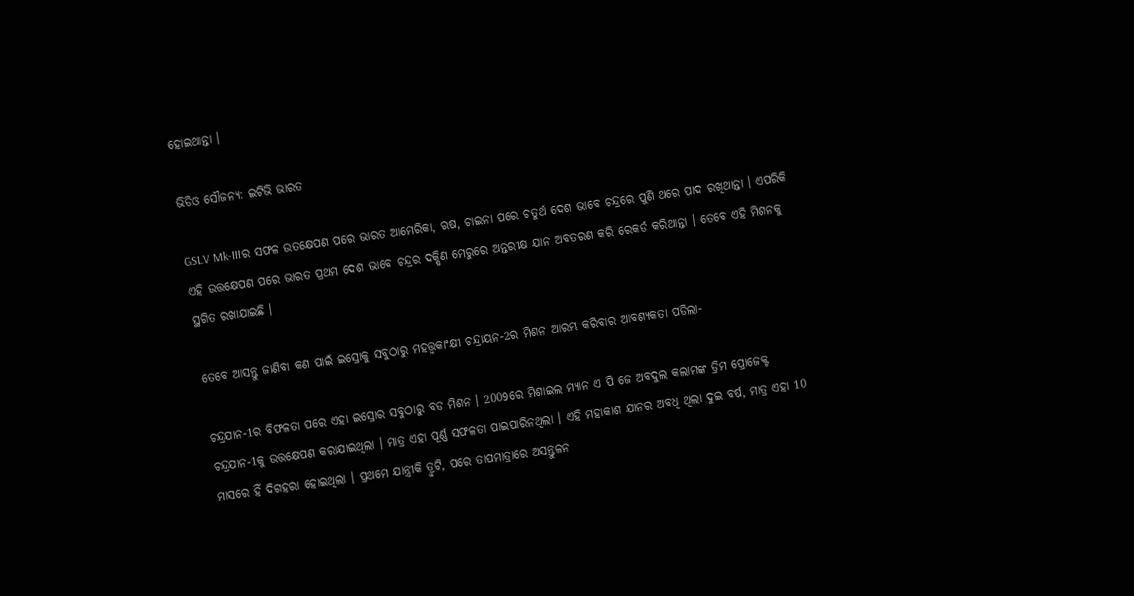ହୋଇଥାନ୍ତା ।

ଭିଡିଓ ସୌଜନ୍ୟ: ଇଟିଭି ଭାରତ

GSLV Mk-IIIର ସଫଳ ଉତକ୍ଷେପଣ ପରେ ଭାରତ ଆମେରିକା, ଋଷ, ଚାଇନା ପରେ ଚତୁର୍ଥ ଦେଶ ଭାବେ ଚନ୍ଦ୍ରରେ ପୁଣି ଥରେ ପାଦ ରଖିଥାନ୍ତା । ଏପରିକି ଏହି ଉତ୍ତକ୍ଷେପଣ ପରେ ଭାରତ ପ୍ରଥମ ଦେଶ ଭାବେ ଚନ୍ଦ୍ରର ଦକ୍ଷିଣ ମେରୁରେ ଅନ୍ତରୀକ୍ଷ ଯାନ ଅବତରଣ କରି ରେକର୍ଡ କରିଥାନ୍ତା । ତେବେ ଏହି ମିଶନକୁ ସ୍ଥଗିତ ରଖାଯାଇଛି ।

ତେବେ ଆସନ୍ତୁ ଜାଣିବା କଣ ପାଇଁ ଇସ୍ରୋକୁ ସବୁଠାରୁ ମହତ୍ତ୍ବକାଂକ୍ଷୀ ଚନ୍ଦ୍ରାୟନ-2ର ମିଶନ ଆରମ୍ଭ କରିବାର ଆବଶ୍ୟକତା ପଡିଲା-

ଚନ୍ଦ୍ରଯାନ-1ର ବିଫଳତା ପରେ ଏହା ଇସ୍ରୋର ସବୁଠାରୁ ବଡ ମିଶନ । 2009ରେ ମିଶାଇଲ ମ୍ୟାନ ଏ ପି ଜେ ଅବଦୁଲ କଲାମଙ୍କ ଡ୍ରିମ ପ୍ରୋଜେକ୍ଟ ଚନ୍ଦ୍ରଯାନ-1କୁ ଉତ୍ତକ୍ଷେପଣ କରାଯାଇଥିଲା । ମାତ୍ର ଏହା ପୂର୍ଣ୍ଣ ସଫଳତା ପାଇପାରିନଥିଲା । ଏହି ମହାକାଶ ଯାନର ଅବଧି ଥିଲା ଦୁଇ ବର୍ଷ, ମାତ୍ର ଏହା 10 ମାସରେ ହିଁ ଦିଗହରା ହୋଇଥିଲା । ପ୍ରଥମେ ଯାନ୍ତ୍ରୀକି ତ୍ରୁଟି, ପରେ ତାପମାତ୍ରାରେ ଅସନ୍ତୁଳନ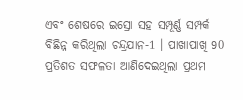ଏବଂ ଶେଷରେ ଇସ୍ରୋ ସହ ସମ୍ପୂର୍ଣ୍ଣ ସମ୍ପର୍କ ବିଛିନ୍ନ କରିଥିଲା ଚନ୍ଦ୍ରଯାନ-1 । ପାଖାପାଖି 90 ପ୍ରତିଶତ ସଫଳତା ଆଣିଦେଇଥିଲା ପ୍ରଥମ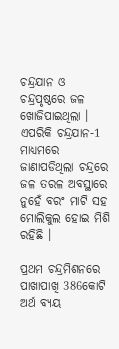ଚନ୍ଦ୍ରଯାନ ଓ ଚନ୍ଦ୍ରପୃଷ୍ଠରେ ଜଳ ଖୋଜିପାଇଥିଲା । ଏପରିକି ଚନ୍ଦ୍ରଯାନ-1 ମାଧ୍ୟମରେ ଜାଣାପଡିଥିଲା ଚନ୍ଦ୍ରରେ ଜଳ ତରଳ ଅବସ୍ଥାରେ ନୁହେଁ ବରଂ ମାଟି ସହ ମୋଲିକୁଲ ହୋଇ ମିଶି ରହିଛି ।

ପ୍ରଥମ ଚନ୍ଦ୍ରମିଶନରେ ପାଖାପାଖି 386କୋଟି ଅର୍ଥ ବ୍ୟୟ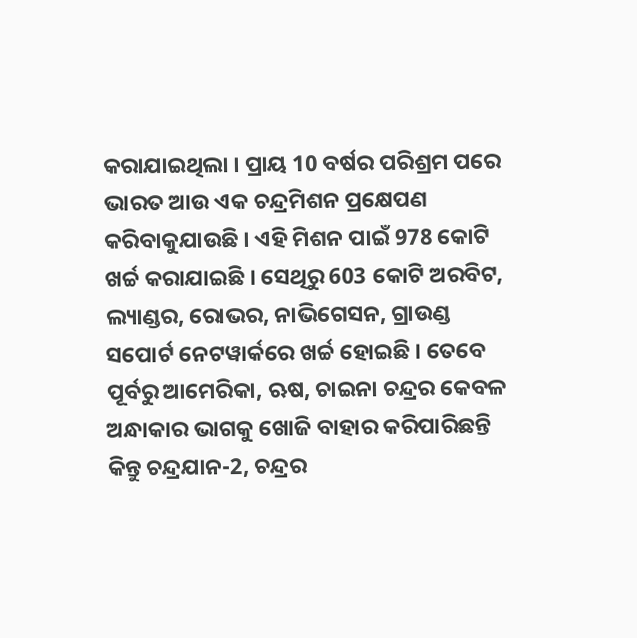କରାଯାଇଥିଲା । ପ୍ରାୟ 10 ବର୍ଷର ପରିଶ୍ରମ ପରେ ଭାରତ ଆଉ ଏକ ଚନ୍ଦ୍ରମିଶନ ପ୍ରକ୍ଷେପଣ କରିବାକୁଯାଉଛି । ଏହି ମିଶନ ପାଇଁ 978 କୋଟି ଖର୍ଚ୍ଚ କରାଯାଇଛି । ସେଥିରୁ 603 କୋଟି ଅରବିଟ, ଲ୍ୟାଣ୍ଡର, ରୋଭର, ନାଭିଗେସନ, ଗ୍ରାଉଣ୍ଡ ସପୋର୍ଟ ନେଟୱାର୍କରେ ଖର୍ଚ୍ଚ ହୋଇଛି । ତେବେ ପୂର୍ବରୁ ଆମେରିକା, ଋଷ, ଚାଇନା ଚନ୍ଦ୍ରର କେବଳ ଅନ୍ଧାକାର ଭାଗକୁ ଖୋଜି ବାହାର କରିପାରିଛନ୍ତି କିନ୍ତୁ ଚନ୍ଦ୍ରଯାନ-2, ଚନ୍ଦ୍ରର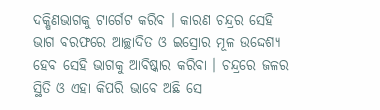ଦକ୍ଷିଣଭାଗକୁ ଟାର୍ଗେଟ କରିବ । କାରଣ ଚନ୍ଦ୍ରର ସେହି ଭାଗ ବରଫରେ ଆଚ୍ଛାଦିତ ଓ ଇସ୍ରୋର ମୂଳ ଉଦ୍ଦେଶ୍ୟ ହେବ ସେହି ଭାଗକୁ ଆବିଷ୍କାର କରିବା । ଚନ୍ଦ୍ରରେ ଜଳର ସ୍ଥିତି ଓ ଏହା କିପରି ଭାବେ ଅଛି ସେ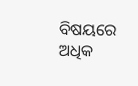ବିଷୟରେ ଅଧିକ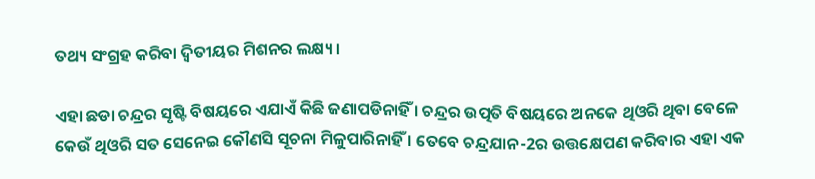ତଥ୍ୟ ସଂଗ୍ରହ କରିବା ଦ୍ବିତୀୟର ମିଶନର ଲକ୍ଷ୍ୟ ।

ଏହା ଛଡା ଚନ୍ଦ୍ରର ସୃଷ୍ଟି ବିଷୟରେ ଏଯାଏଁ କିଛି ଜଣାପଡିନାହିଁ । ଚନ୍ଦ୍ରର ଉତ୍ପତି ବିଷୟରେ ଅନକେ ଥିଓରି ଥିବା ବେଳେ କେଉଁ ଥିଓରି ସତ ସେନେଇ କୌଣସି ସୂଚନା ମିଳୁପାରିନାହିଁ । ତେବେ ଚନ୍ଦ୍ରଯାନ-2ର ଉତ୍ତକ୍ଷେପଣ କରିବାର ଏହା ଏକ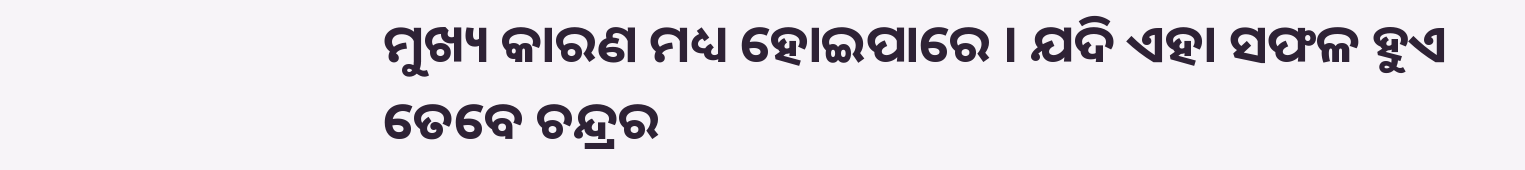ମୁଖ୍ୟ କାରଣ ମଧ୍ୟ ହୋଇପାରେ । ଯଦି ଏହା ସଫଳ ହୁଏ ତେବେ ଚନ୍ଦ୍ରର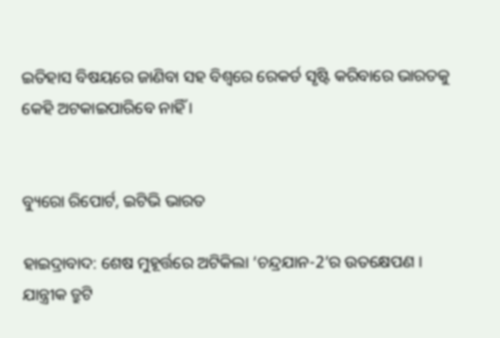ଇତିହାସ ବିଷୟରେ ଜାଣିବା ସହ ବିଶ୍ବରେ ରେକର୍ଡ ସୃଷ୍ଟି କରିବାରେ ଭାରତକୁ କେହି ଅଟକାଇପାରିବେ ନାହିଁ ।


ବ୍ୟୁରୋ ରିପୋର୍ଟ, ଇଟିଭି ଭାରତ

ହାଇଦ୍ରାବାଦ: ଶେଷ ମୁହୂର୍ତ୍ତରେ ଅଟିକିଲା ‘ଚନ୍ଦ୍ରଯାନ-2’ର ଉତକ୍ଷେପଣ । ଯାନ୍ତ୍ରୀକ ତ୍ରୁଟି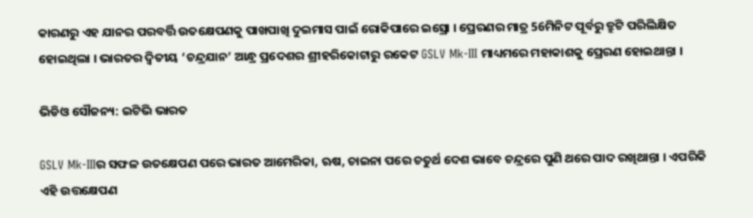କାରଣରୁ ଏହ ଯାନର ପରବର୍ତ୍ତି ଉତକ୍ଷେପଣକୁ ପାଖପାଖି ଦୁଇମାସ ପାଇଁ ରୋକିପାରେ ଇସ୍ରୋ । ପ୍ରେରଣର ମାତ୍ର 56ମିନିଟ ପୂର୍ବରୁ ତ୍ରୁଟି ପରିଲିକ୍ଷିତ ହୋଇଥିଲା । ଭାରତର ଦ୍ବିତୀୟ ‘ଚନ୍ଦ୍ରଯାନ’ ଆନ୍ଧ୍ର ପ୍ରଦେଶର ଶ୍ରୀହରିକୋଟାରୁ ରକେଟ GSLV Mk-III ମାଧ୍ୟମରେ ମହାକାଶକୁ ପ୍ରେରଣ ହୋଇଥାନ୍ତା ।

ଭିଡିଓ ସୌଜନ୍ୟ: ଇଟିଭି ଭାରତ

GSLV Mk-IIIର ସଫଳ ଉତକ୍ଷେପଣ ପରେ ଭାରତ ଆମେରିକା, ଋଷ, ଚାଇନା ପରେ ଚତୁର୍ଥ ଦେଶ ଭାବେ ଚନ୍ଦ୍ରରେ ପୁଣି ଥରେ ପାଦ ରଖିଥାନ୍ତା । ଏପରିକି ଏହି ଉତ୍ତକ୍ଷେପଣ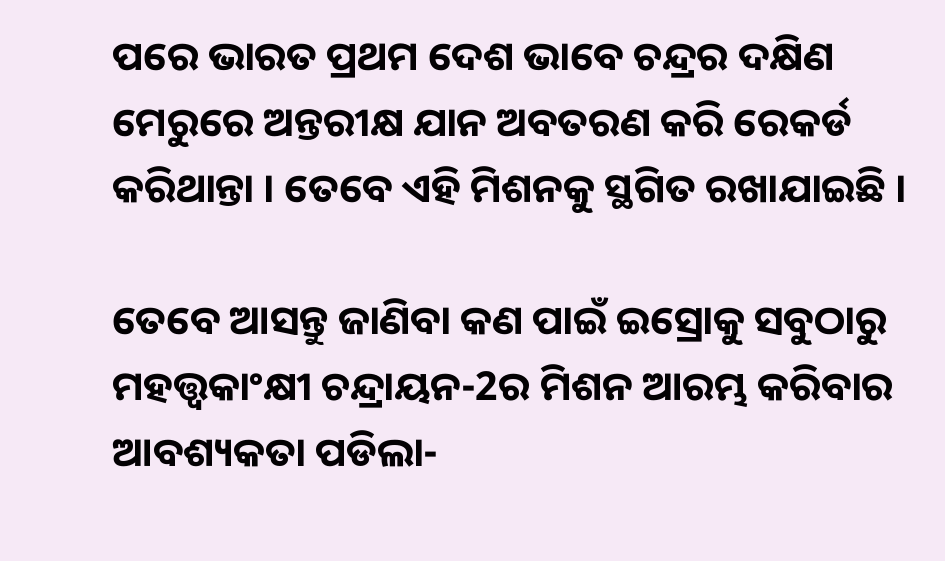ପରେ ଭାରତ ପ୍ରଥମ ଦେଶ ଭାବେ ଚନ୍ଦ୍ରର ଦକ୍ଷିଣ ମେରୁରେ ଅନ୍ତରୀକ୍ଷ ଯାନ ଅବତରଣ କରି ରେକର୍ଡ କରିଥାନ୍ତା । ତେବେ ଏହି ମିଶନକୁ ସ୍ଥଗିତ ରଖାଯାଇଛି ।

ତେବେ ଆସନ୍ତୁ ଜାଣିବା କଣ ପାଇଁ ଇସ୍ରୋକୁ ସବୁଠାରୁ ମହତ୍ତ୍ବକାଂକ୍ଷୀ ଚନ୍ଦ୍ରାୟନ-2ର ମିଶନ ଆରମ୍ଭ କରିବାର ଆବଶ୍ୟକତା ପଡିଲା-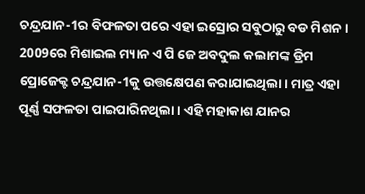ଚନ୍ଦ୍ରଯାନ-1ର ବିଫଳତା ପରେ ଏହା ଇସ୍ରୋର ସବୁଠାରୁ ବଡ ମିଶନ । 2009ରେ ମିଶାଇଲ ମ୍ୟାନ ଏ ପି ଜେ ଅବଦୁଲ କଲାମଙ୍କ ଡ୍ରିମ ପ୍ରୋଜେକ୍ଟ ଚନ୍ଦ୍ରଯାନ-1କୁ ଉତ୍ତକ୍ଷେପଣ କରାଯାଇଥିଲା । ମାତ୍ର ଏହା ପୂର୍ଣ୍ଣ ସଫଳତା ପାଇପାରିନଥିଲା । ଏହି ମହାକାଶ ଯାନର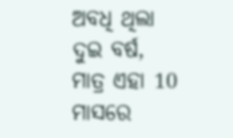ଅବଧି ଥିଲା ଦୁଇ ବର୍ଷ, ମାତ୍ର ଏହା 10 ମାସରେ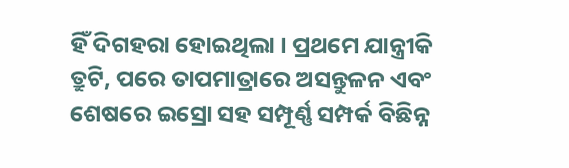ହିଁ ଦିଗହରା ହୋଇଥିଲା । ପ୍ରଥମେ ଯାନ୍ତ୍ରୀକି ତ୍ରୁଟି, ପରେ ତାପମାତ୍ରାରେ ଅସନ୍ତୁଳନ ଏବଂ ଶେଷରେ ଇସ୍ରୋ ସହ ସମ୍ପୂର୍ଣ୍ଣ ସମ୍ପର୍କ ବିଛିନ୍ନ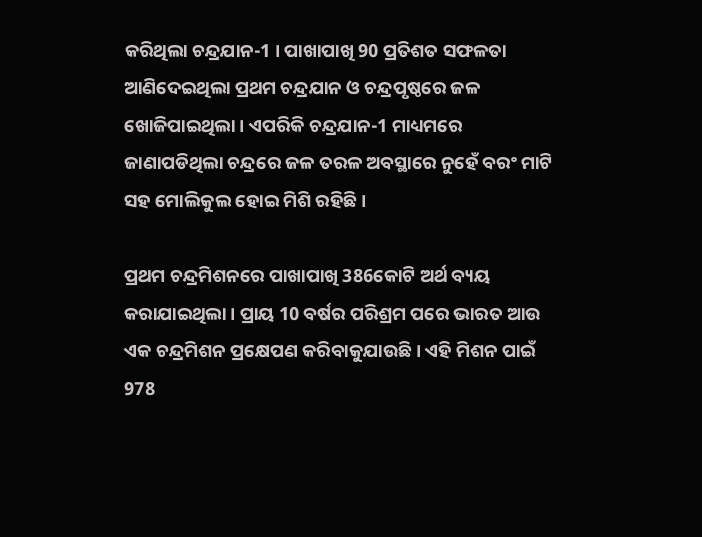କରିଥିଲା ଚନ୍ଦ୍ରଯାନ-1 । ପାଖାପାଖି 90 ପ୍ରତିଶତ ସଫଳତା ଆଣିଦେଇଥିଲା ପ୍ରଥମ ଚନ୍ଦ୍ରଯାନ ଓ ଚନ୍ଦ୍ରପୃଷ୍ଠରେ ଜଳ ଖୋଜିପାଇଥିଲା । ଏପରିକି ଚନ୍ଦ୍ରଯାନ-1 ମାଧ୍ୟମରେ ଜାଣାପଡିଥିଲା ଚନ୍ଦ୍ରରେ ଜଳ ତରଳ ଅବସ୍ଥାରେ ନୁହେଁ ବରଂ ମାଟି ସହ ମୋଲିକୁଲ ହୋଇ ମିଶି ରହିଛି ।

ପ୍ରଥମ ଚନ୍ଦ୍ରମିଶନରେ ପାଖାପାଖି 386କୋଟି ଅର୍ଥ ବ୍ୟୟ କରାଯାଇଥିଲା । ପ୍ରାୟ 10 ବର୍ଷର ପରିଶ୍ରମ ପରେ ଭାରତ ଆଉ ଏକ ଚନ୍ଦ୍ରମିଶନ ପ୍ରକ୍ଷେପଣ କରିବାକୁଯାଉଛି । ଏହି ମିଶନ ପାଇଁ 978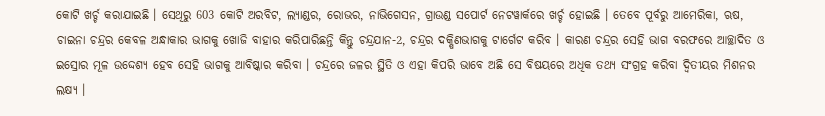କୋଟି ଖର୍ଚ୍ଚ କରାଯାଇଛି । ସେଥିରୁ 603 କୋଟି ଅରବିଟ, ଲ୍ୟାଣ୍ଡର, ରୋଭର, ନାଭିଗେସନ, ଗ୍ରାଉଣ୍ଡ ସପୋର୍ଟ ନେଟୱାର୍କରେ ଖର୍ଚ୍ଚ ହୋଇଛି । ତେବେ ପୂର୍ବରୁ ଆମେରିକା, ଋଷ, ଚାଇନା ଚନ୍ଦ୍ରର କେବଳ ଅନ୍ଧାକାର ଭାଗକୁ ଖୋଜି ବାହାର କରିପାରିଛନ୍ତି କିନ୍ତୁ ଚନ୍ଦ୍ରଯାନ-2, ଚନ୍ଦ୍ରର ଦକ୍ଷିଣଭାଗକୁ ଟାର୍ଗେଟ କରିବ । କାରଣ ଚନ୍ଦ୍ରର ସେହି ଭାଗ ବରଫରେ ଆଚ୍ଛାଦିତ ଓ ଇସ୍ରୋର ମୂଳ ଉଦ୍ଦେଶ୍ୟ ହେବ ସେହି ଭାଗକୁ ଆବିଷ୍କାର କରିବା । ଚନ୍ଦ୍ରରେ ଜଳର ସ୍ଥିତି ଓ ଏହା କିପରି ଭାବେ ଅଛି ସେ ବିଷୟରେ ଅଧିକ ତଥ୍ୟ ସଂଗ୍ରହ କରିବା ଦ୍ବିତୀୟର ମିଶନର ଲକ୍ଷ୍ୟ ।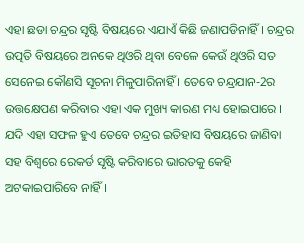ଏହା ଛଡା ଚନ୍ଦ୍ରର ସୃଷ୍ଟି ବିଷୟରେ ଏଯାଏଁ କିଛି ଜଣାପଡିନାହିଁ । ଚନ୍ଦ୍ରର ଉତ୍ପତି ବିଷୟରେ ଅନକେ ଥିଓରି ଥିବା ବେଳେ କେଉଁ ଥିଓରି ସତ ସେନେଇ କୌଣସି ସୂଚନା ମିଳୁପାରିନାହିଁ । ତେବେ ଚନ୍ଦ୍ରଯାନ-2ର ଉତ୍ତକ୍ଷେପଣ କରିବାର ଏହା ଏକ ମୁଖ୍ୟ କାରଣ ମଧ୍ୟ ହୋଇପାରେ । ଯଦି ଏହା ସଫଳ ହୁଏ ତେବେ ଚନ୍ଦ୍ରର ଇତିହାସ ବିଷୟରେ ଜାଣିବା ସହ ବିଶ୍ବରେ ରେକର୍ଡ ସୃଷ୍ଟି କରିବାରେ ଭାରତକୁ କେହି ଅଟକାଇପାରିବେ ନାହିଁ ।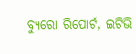ବ୍ୟୁରୋ ରିପୋର୍ଟ, ଇଟିଭି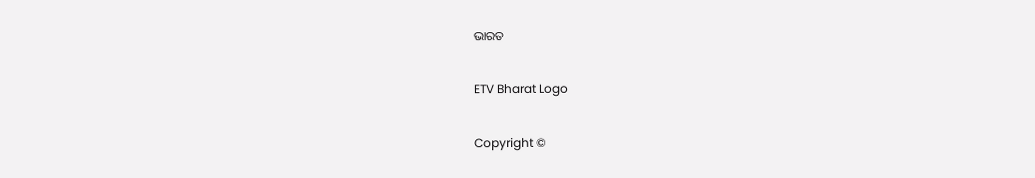ଭାରତ

ETV Bharat Logo

Copyright ©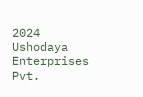2024 Ushodaya Enterprises Pvt.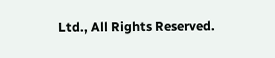Ltd., All Rights Reserved.